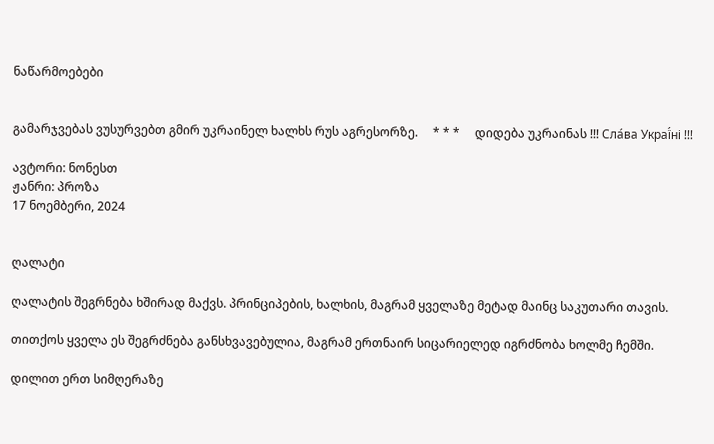ნაწარმოებები


გამარჯვებას ვუსურვებთ გმირ უკრაინელ ხალხს რუს აგრესორზე.     * * *     დიდება უკრაინას !!! Сла́ва Украї́ні !!!

ავტორი: ნონესთ
ჟანრი: პროზა
17 ნოემბერი, 2024


ღალატი

ღალატის შეგრნება ხშირად მაქვს. პრინციპების, ხალხის, მაგრამ ყველაზე მეტად მაინც საკუთარი თავის.

თითქოს ყველა ეს შეგრძნება განსხვავებულია, მაგრამ ერთნაირ სიცარიელედ იგრძნობა ხოლმე ჩემში.

დილით ერთ სიმღერაზე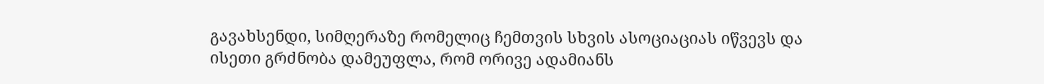გავახსენდი, სიმღერაზე რომელიც ჩემთვის სხვის ასოციაციას იწვევს და ისეთი გრძნობა დამეუფლა, რომ ორივე ადამიანს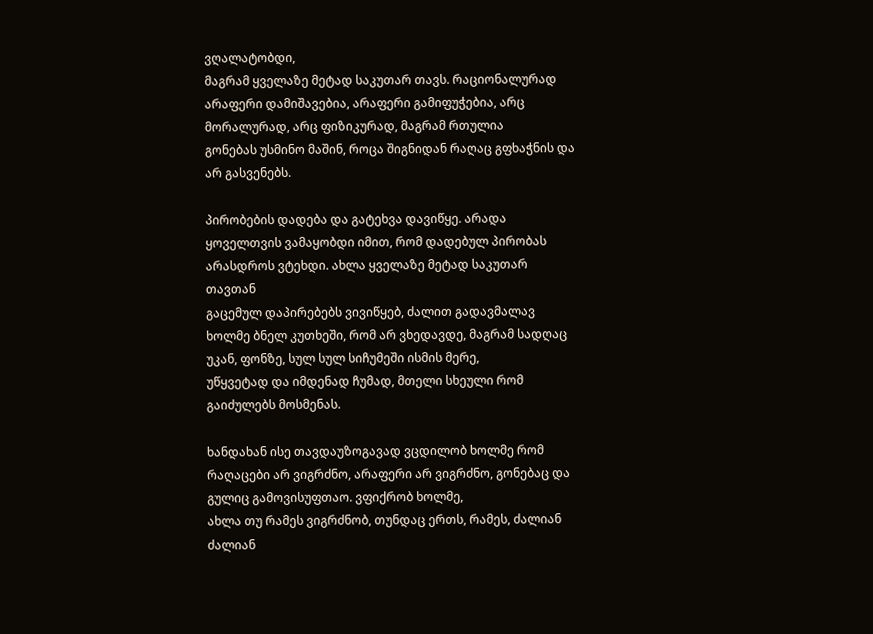ვღალატობდი,
მაგრამ ყველაზე მეტად საკუთარ თავს. რაციონალურად არაფერი დამიშავებია, არაფერი გამიფუჭებია, არც მორალურად, არც ფიზიკურად, მაგრამ რთულია
გონებას უსმინო მაშინ, როცა შიგნიდან რაღაც გფხაჭნის და არ გასვენებს.

პირობების დადება და გატეხვა დავიწყე. არადა ყოველთვის ვამაყობდი იმით, რომ დადებულ პირობას არასდროს ვტეხდი. ახლა ყველაზე მეტად საკუთარ თავთან
გაცემულ დაპირებებს ვივიწყებ, ძალით გადავმალავ ხოლმე ბნელ კუთხეში, რომ არ ვხედავდე, მაგრამ სადღაც უკან, ფონზე, სულ სულ სიჩუმეში ისმის მერე,
უწყვეტად და იმდენად ჩუმად, მთელი სხეული რომ გაიძულებს მოსმენას.

ხანდახან ისე თავდაუზოგავად ვცდილობ ხოლმე რომ რაღაცები არ ვიგრძნო, არაფერი არ ვიგრძნო, გონებაც და გულიც გამოვისუფთაო. ვფიქრობ ხოლმე,
ახლა თუ რამეს ვიგრძნობ, თუნდაც ერთს, რამეს, ძალიან ძალიან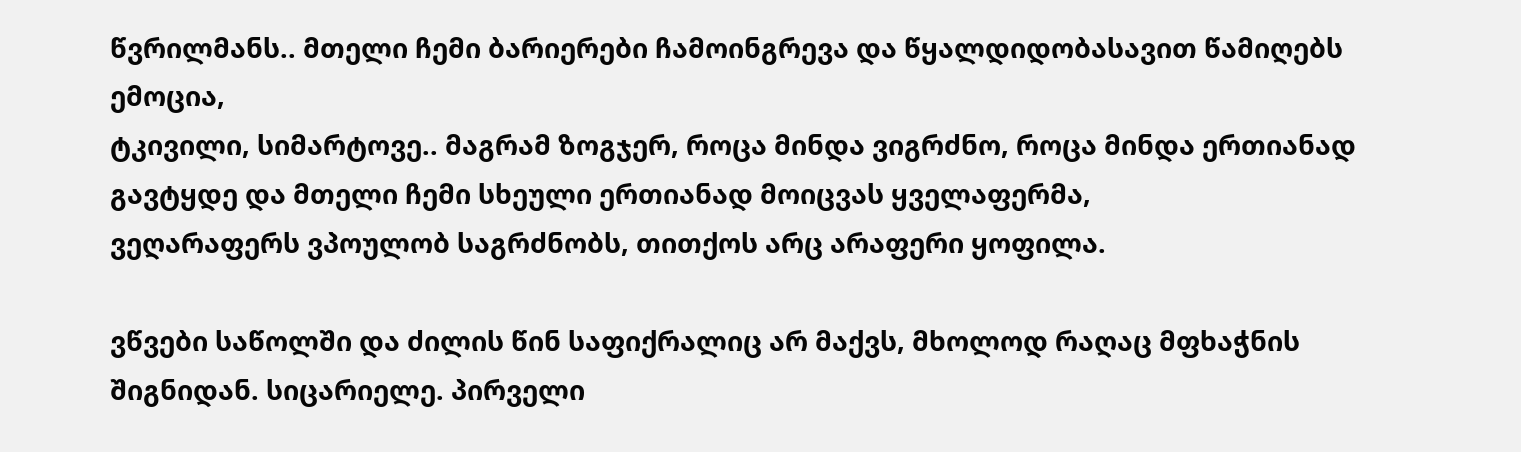წვრილმანს.. მთელი ჩემი ბარიერები ჩამოინგრევა და წყალდიდობასავით წამიღებს ემოცია,
ტკივილი, სიმარტოვე.. მაგრამ ზოგჯერ, როცა მინდა ვიგრძნო, როცა მინდა ერთიანად გავტყდე და მთელი ჩემი სხეული ერთიანად მოიცვას ყველაფერმა,
ვეღარაფერს ვპოულობ საგრძნობს, თითქოს არც არაფერი ყოფილა.

ვწვები საწოლში და ძილის წინ საფიქრალიც არ მაქვს, მხოლოდ რაღაც მფხაჭნის შიგნიდან. სიცარიელე. პირველი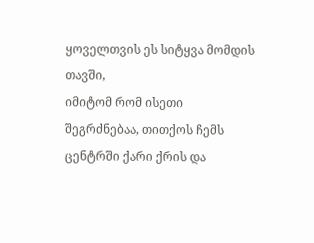ყოველთვის ეს სიტყვა მომდის თავში,
იმიტომ რომ ისეთი შეგრძნებაა, თითქოს ჩემს ცენტრში ქარი ქრის და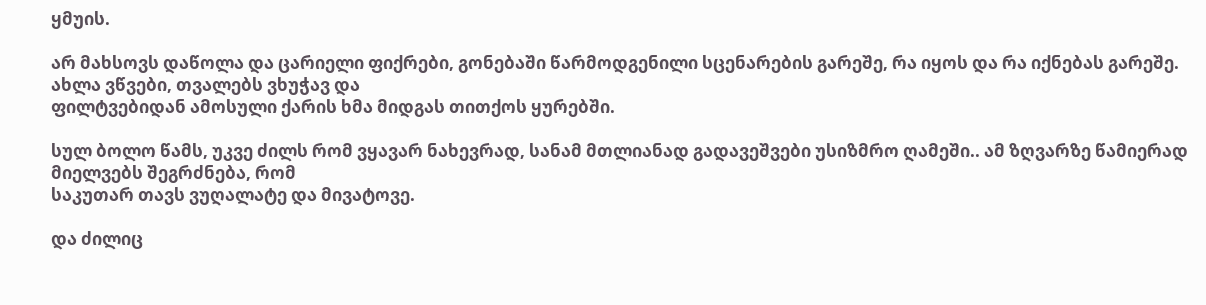ყმუის.

არ მახსოვს დაწოლა და ცარიელი ფიქრები, გონებაში წარმოდგენილი სცენარების გარეშე, რა იყოს და რა იქნებას გარეშე. ახლა ვწვები, თვალებს ვხუჭავ და
ფილტვებიდან ამოსული ქარის ხმა მიდგას თითქოს ყურებში.

სულ ბოლო წამს, უკვე ძილს რომ ვყავარ ნახევრად, სანამ მთლიანად გადავეშვები უსიზმრო ღამეში.. ამ ზღვარზე წამიერად მიელვებს შეგრძნება, რომ
საკუთარ თავს ვუღალატე და მივატოვე.

და ძილიც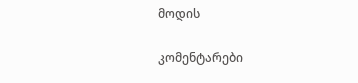მოდის

კომენტარები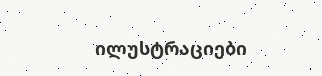ილუსტრაციები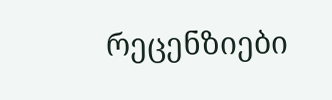რეცენზიები